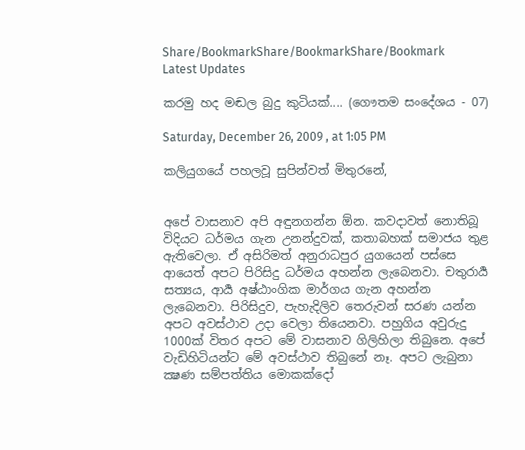Share/BookmarkShare/BookmarkShare/Bookmark
Latest Updates

කරමු හද මඬල බුදු කුටියක්.... (ගෞතම සංදේශය - 07)

Saturday, December 26, 2009 , at 1:05 PM

කලියුගයේ පහලවූ සුපින්වත් මිතුරනේ,


අපේ වාසනාව අපි අඳුනගන්න ඕන. කවදාවත් නොතිබූ විදියට ධර්මය ගැන උනන්දුවක්, කතාබහක් සමාජය තුළ ඇතිවෙලා. ඒ අසිරිමත් අනුරාධපුර යුගයෙන් පස්සෙ ආයෙත් අපට පිරිසිදු ධර්මය අහන්න ලැබෙනවා. චතුරාර්‍ය සත්‍යය, ආර්‍ය අෂ්ඨාංගික මාර්ගය ගැන අහන්න ලැබෙනවා. පිරිසිදුව, පැහැදිලිව තෙරුවන් සරණ යන්න අපට අවස්ථාව උදා වෙලා තියෙනවා. පහුගිය අවුරුදු 1000ක් විතර අපට මේ වාසනාව ගිලිහිලා තිබුනෙ. අපේ වැඩිහිටියන්ට මේ අවස්ථාව තිබුනේ නෑ. අපට ලැබුනා ක්‍ෂණ සම්පත්තිය මොකක්දෝ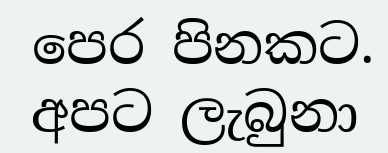පෙර පිනකට. අපට ලැබුනා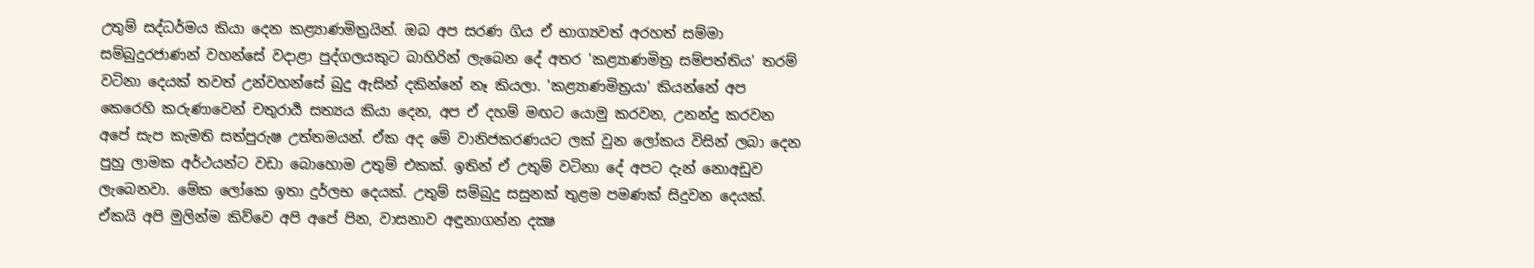උතුම් සද්ධර්මය කියා දෙන කළ්‍යාණමිත්‍රයින්. ඔබ අප සරණ ගිය ඒ භාග්‍යවත් අරහත් සම්මා සම්බුදුරජාණන් වහන්සේ වදාළා පුද්ගලයකුට බාහිරින් ලැබෙන දේ අතර 'කළ්‍යාණමිත්‍ර සම්පත්තිය' තරම් වටිනා දෙයක් තවත් උන්වහන්සේ බුදු ඇසින් දකින්නේ නෑ කියලා. 'කළ්‍යාණමිත්‍රයා' කියන්නේ අප කෙරෙහි කරුණාවෙන් චතුරාර්‍ය සත්‍යය කියා දෙන, අප ඒ දහම් මඟට යොමු කරවන, උනන්දු කරවන අපේ සැප කැමති සත්පුරුෂ උත්තමයන්. ඒක අද මේ වානිජකරණයට ලක් වුන ලෝකය විසින් ලබා දෙන පුහු ලාමක අර්ථයන්ට වඩා බොහොම උතුම් එකක්. ඉතින් ඒ උතුම් වටිනා දේ අපට දැන් නොඅඩුව ලැබෙනවා. මේක ලෝකෙ ඉතා දුර්ලභ දෙයක්. උතුම් සම්බුදු සසුනක් තුළම පමණක් සිදුවන දෙයක්. ඒකයි අපි මුලින්ම කිව්වෙ අපි අපේ පින, වාසනාව අඳුනාගන්න දක්‍ෂ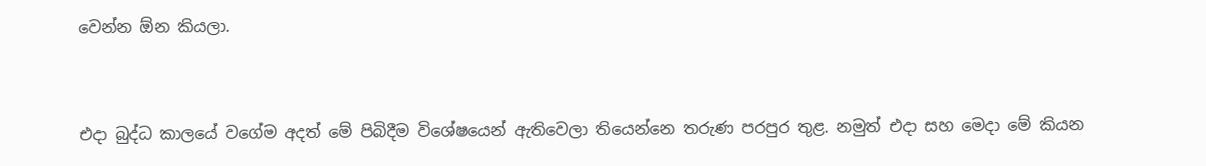වෙන්න ඕන කියලා.


එදා බුද්ධ කාලයේ වගේම අදත් මේ පිබිදීම විශේෂයෙන් ඇතිවෙලා තියෙන්නෙ තරුණ පරපුර තුළ. නමුත් එදා සහ මෙදා මේ කියන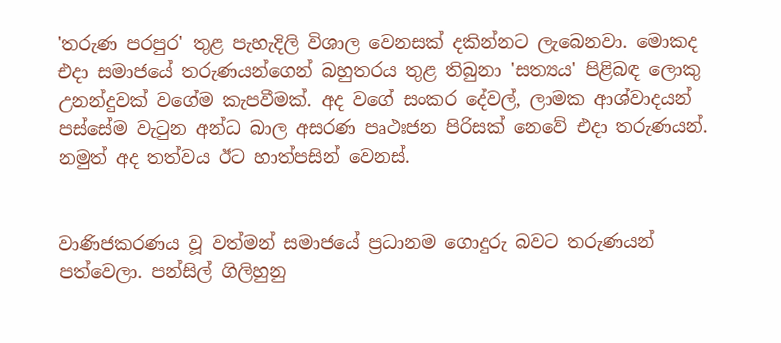'තරුණ පරපුර' තුළ පැහැදිලි විශාල වෙනසක් දකින්නට ලැබෙනවා. මොකද එදා සමාජයේ තරුණයන්ගෙන් බහුතරය තුළ තිබුනා 'සත්‍යය' පිළිබඳ ලොකු උනන්දුවක් වගේම කැපවීමක්. අද වගේ සංකර දේවල්, ලාමක ආශ්වාදයන් පස්සේම වැටුන අන්ධ බාල අසරණ පෘථඃජන පිරිසක් නෙවේ එදා තරුණයන්. නමුත් අද තත්වය ඊට හාත්පසින් වෙනස්.


වාණිජකරණය වූ වත්මන් සමාජයේ ප්‍රධානම ගොදුරු බවට තරුණයන් පත්වෙලා. පන්සිල් ගිලිහුනු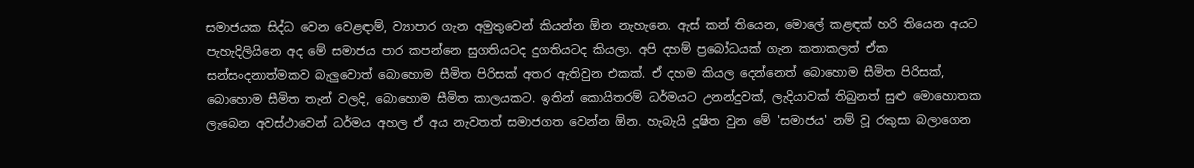සමාජයක සිද්ධ වෙන වෙළඳාම්, ව්‍යාපාර ගැන අමුතුවෙන් කියන්න ඕන නැහැනෙ. ඇස් කන් තියෙන, මොලේ කළඳක් හරි තියෙන අයට පැහැදිලියිනෙ අද මේ සමාජය පාර කපන්නෙ සුගතියටද දුගතියටද කියලා. අපි දහම් ප්‍රබෝධයක් ගැන කතාකලත් ඒක සන්සංදනාත්මකව බැලුවොත් බොහොම සීමිත පිරිසක් අතර ඇතිවුන එකක්. ඒ දහම කියල දෙන්නෙත් බොහොම සීමිත පිරිසක්, බොහොම සීමිත තැන් වලදි, බොහොම සීමිත කාලයකට. ඉතින් කොයිතරම් ධර්මයට උනන්දුවක්, ලැදියාවක් තිබුනත් සුළු මොහොතක ලැබෙන අවස්ථාවෙන් ධර්මය අහල ඒ අය නැවතත් සමාජගත වෙන්න ඕන. හැබැයි දූෂිත වුන මේ 'සමාජය' නම් වූ රකුසා බලාගෙන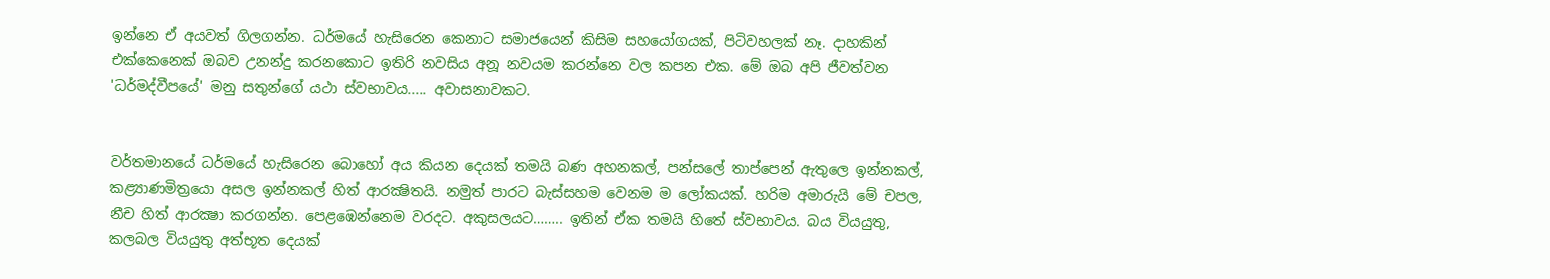ඉන්නෙ ඒ අයවත් ගිලගන්න. ධර්මයේ හැසිරෙන කෙනාට සමාජයෙන් කිසිම සහයෝගයක්, පිටිවහලක් නෑ. දාහකින් එක්කෙනෙක් ඔබව උනන්දු කරනකොට ඉතිරි නවසිය අනූ නවයම කරන්නෙ වල කපන එක. මේ ඔබ අපි ජීවත්වන 'ධර්මද්වීපයේ' මනු සතුන්ගේ යථා ස්වභාවය..... අවාසනාවකට.


වර්තමානයේ ධර්මයේ හැසිරෙන බොහෝ අය කියන දෙයක් තමයි බණ අහනකල්, පන්සලේ තාප්පෙන් ඇතුලෙ ඉන්නකල්, කළ්‍යාණමිත්‍රයො අසල ඉන්නකල් හිත් ආරක්‍ෂිතයි. නමුත් පාරට බැස්සහම වෙනම ම ලෝකයක්. හරිම අමාරුයි මේ චපල, නීච හිත් ආරක්‍ෂා කරගන්න. පෙළඹෙන්නෙම වරදට. අකුසලයට…….. ඉතින් ඒක තමයි හිතේ ස්වභාවය. බය වියයුතු, කලබල වියයුතු අත්භූත දෙයක්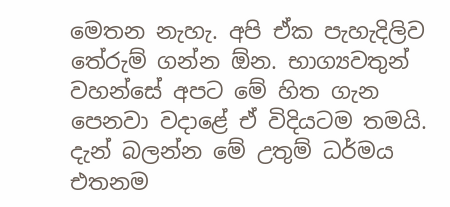මෙතන නැහැ. අපි ඒක පැහැදිලිව තේරුම් ගන්න ඕන. භාග්‍යවතුන් වහන්සේ අපට මේ හිත ගැන පෙනවා වදාළේ ඒ විදියටම තමයි. දැන් බලන්න මේ උතුම් ධර්මය එතනම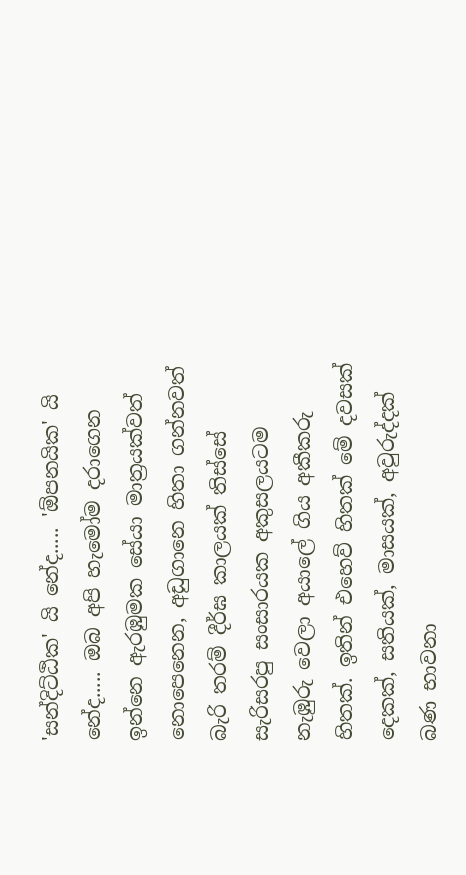'සන්දිට්ඨික' යි නේද..... 'ඕපනයික' යි නේද..... ඔබ අපි හැමෝම දරාගෙන ඉන්නෙ ඇරඹුමක සේයා මාත්‍රයක්වත් නොපෙනෙන, අඩුගානෙ හිතා ගන්නවත් බැරි තරම් දීර්ඝ කාලයක් තිස්සේ සැරිසරපු සංසාරයක අකුසලයටම නැඹුරු වෙලා අයාලේ ගිය අකීකරු හිතක්. ඉතින් එහෙව් හිතක් මේ දවසක් දෙකක්, සතියක්, මාසයක්, අවුරුද්දක් බණ භාවනා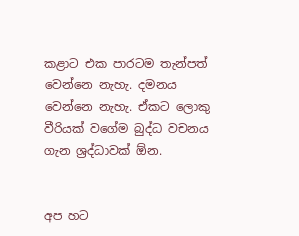කළාට එක පාරටම තැන්පත් වෙන්නෙ නැහැ. දමනය වෙන්නෙ නැහැ. ඒකට ලොකු වීරියක් වගේම බුද්ධ වචනය ගැන ශ්‍රද්ධාවක් ඕන.


අප හට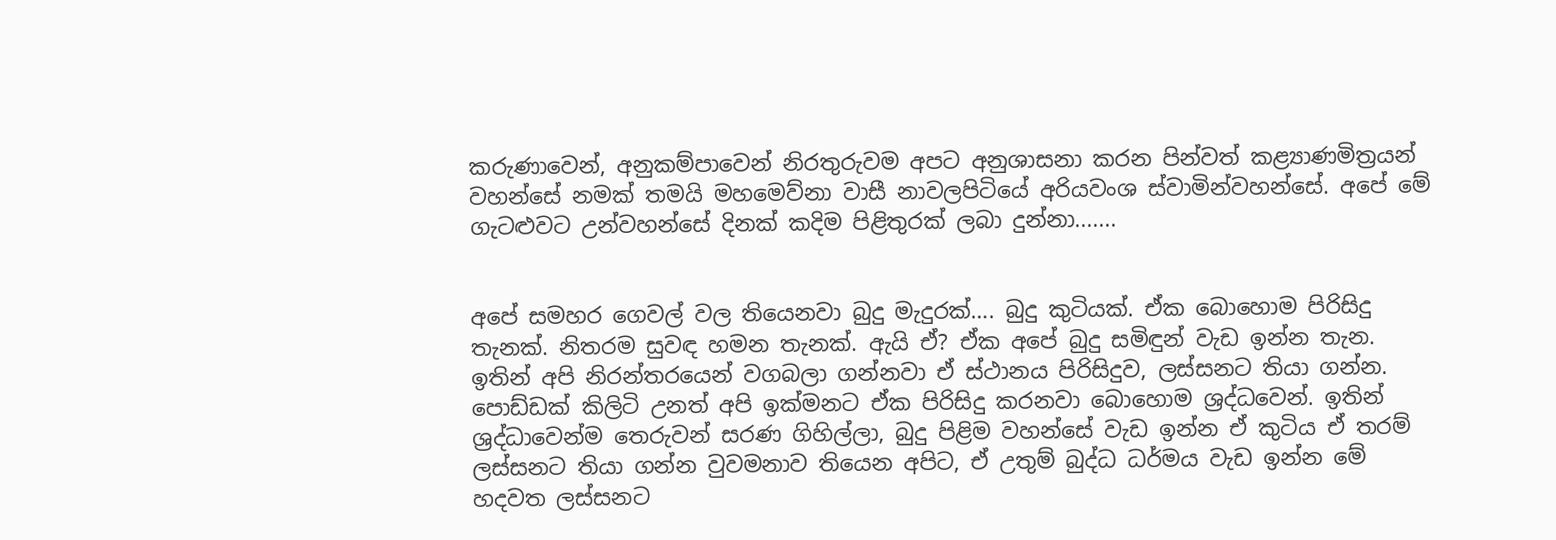කරුණාවෙන්, අනුකම්පාවෙන් නිරතුරුවම අපට අනුශාසනා කරන පින්වත් කළ්‍යාණමිත්‍රයන් වහන්සේ නමක් තමයි මහමෙව්නා වාසී නාවලපිටියේ අරියවංශ ස්වාමින්වහන්සේ. අපේ මේ ගැටළුවට උන්වහන්සේ දිනක් කදිම පිළිතුරක් ලබා දුන්නා.......


අපේ සමහර ගෙවල් වල තියෙනවා බුදු මැදුරක්…. බුදු කුටියක්. ඒක බොහොම පිරිසිදු තැනක්. නිතරම සුවඳ හමන තැනක්. ඇයි ඒ? ඒක අපේ බුදු සමිඳුන් වැඩ ඉන්න තැන. ඉතින් අපි නිරන්තරයෙන් වගබලා ගන්නවා ඒ ස්ථානය පිරිසිදුව, ලස්සනට තියා ගන්න. පොඩ්ඩක් කිලිටි උනත් අපි ඉක්මනට ඒක පිරිසිදු කරනවා බොහොම ශ්‍රද්ධවෙන්. ඉතින් ශ්‍රද්ධාවෙන්ම තෙරුවන් සරණ ගිහිල්ලා, බුදු පිළිම වහන්සේ වැඩ ඉන්න ඒ කුටිය ඒ තරම් ලස්සනට තියා ගන්න වුවමනාව තියෙන අපිට, ඒ උතුම් බුද්ධ ධර්මය වැඩ ඉන්න මේ හදවත ලස්සනට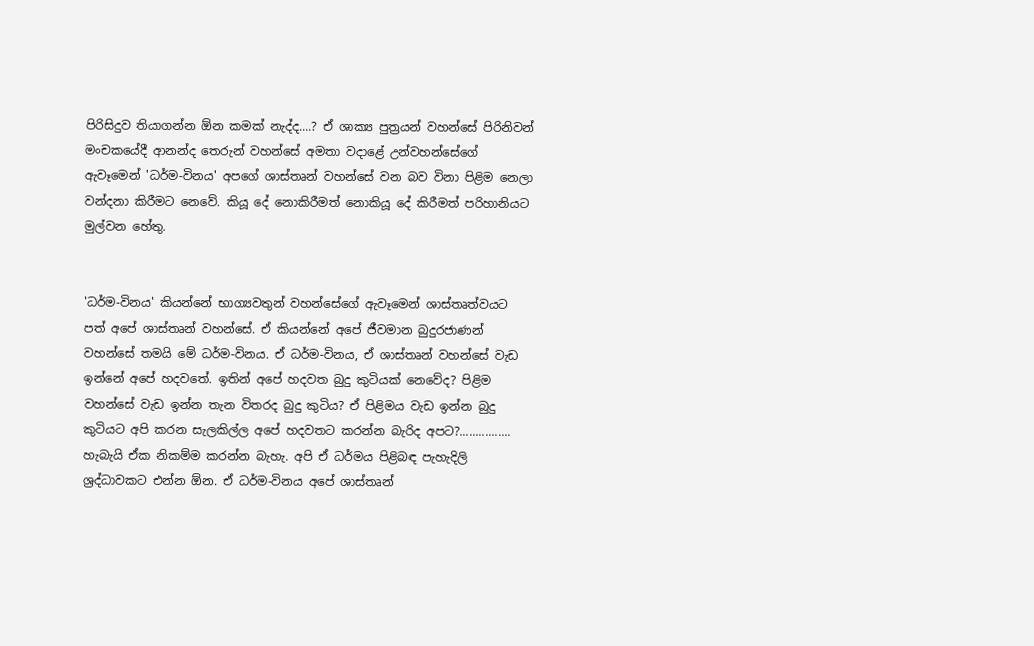පිරිසිදුව තියාගන්න ඕන කමක් නැද්ද....? ඒ ශාක්‍ය පුත්‍රයන් වහන්සේ පිරිනිවන් මංචකයේදී ආනන්ද තෙරුන් වහන්සේ අමතා වදාළේ උන්වහන්සේගේ ඇවෑමෙන් 'ධර්ම-විනය' අපගේ ශාස්තෘන් වහන්සේ වන බව විනා පිළිම නෙලා වන්දනා කිරීමට නෙවේ. කියූ දේ නොකිරීමත් නොකියූ දේ කිරීමත් පරිහානියට මුල්වන හේතු.


'ධර්ම-විනය' කියන්නේ භාග්‍යවතුන් වහන්සේගේ ඇවෑමෙන් ශාස්තෘත්වයට පත් අපේ ශාස්තෘන් වහන්සේ. ඒ කියන්නේ අපේ ජීවමාන බුදුරජාණන් වහන්සේ තමයි මේ ධර්ම-විනය. ඒ ධර්ම-විනය, ඒ ශාස්තෘන් වහන්සේ වැඩ ඉන්නේ අපේ හදවතේ. ඉතින් අපේ හදවත බුදු කුටියක් නෙවේද? පිළිම වහන්සේ වැඩ ඉන්න තැන විතරද බුදු කුටිය? ඒ පිළිමය වැඩ ඉන්න බුදු කුටියට අපි කරන සැලකිල්ල අපේ හදවතට කරන්න බැරිද අපට?................ හැබැයි ඒක නිකම්ම කරන්න බැහැ. අපි ඒ ධර්මය පිළිබඳ පැහැදිලි ශ්‍රද්ධාවකට එන්න ඕන. ඒ ධර්ම-විනය අපේ ශාස්තෘන්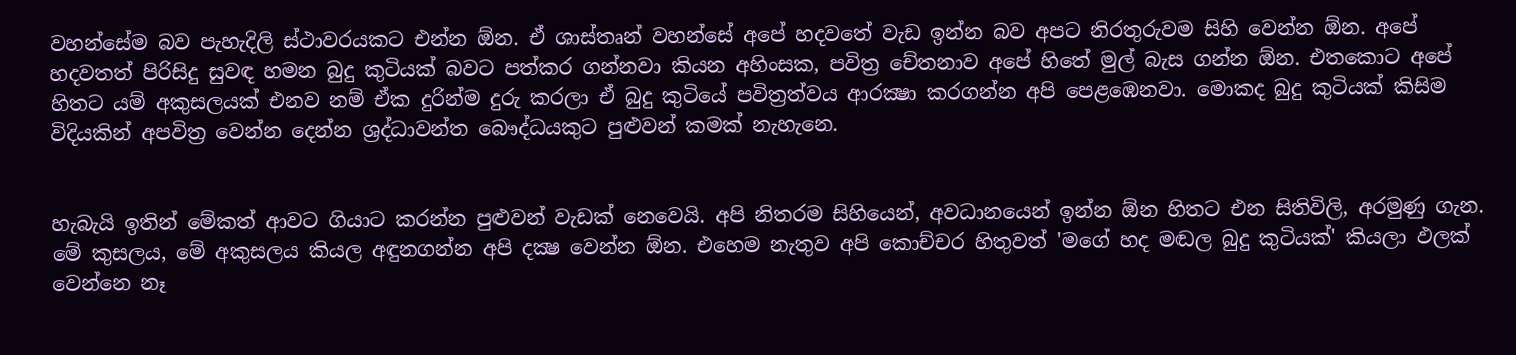වහන්සේම බව පැහැදිලි ස්ථාවරයකට එන්න ඕන. ඒ ශාස්තෘන් වහන්සේ අපේ හදවතේ වැඩ ඉන්න බව අපට නිරතුරුවම සිහි වෙන්න ඕන. අපේ හදවතත් පිරිසිදු සුවඳ හමන බුදු කුටියක් බවට පත්කර ගන්නවා කියන අහිංසක, පවිත්‍ර චේතනාව අපේ හිතේ මුල් බැස ගන්න ඕන. එතකොට අපේ හිතට යම් අකුසලයක් එනව නම් ඒක දුරින්ම දුරු කරලා ඒ බුදු කුටියේ පවිත්‍රත්වය ආරක්‍ෂා කරගන්න අපි පෙළඹෙනවා. මොකද බුදු කුටියක් කිසිම විදියකින් අපවිත්‍ර වෙන්න දෙන්න ශ්‍රද්ධාවන්ත බෞද්ධයකුට පුළුවන් කමක් නැහැනෙ.


හැබැයි ඉතින් මේකත් ආවට ගියාට කරන්න පුළුවන් වැඩක් නෙවෙයි. අපි නිතරම සිහියෙන්, අවධානයෙන් ඉන්න ඕන හිතට එන සිතිවිලි, අරමුණු ගැන. මේ කුසලය, මේ අකුසලය කියල අඳුනගන්න අපි දක්‍ෂ වෙන්න ඕන. එහෙම නැතුව අපි කොච්චර හිතුවත් 'මගේ හද මඬල බුදු කුටියක්' කියලා ඵලක් වෙන්නෙ නෑ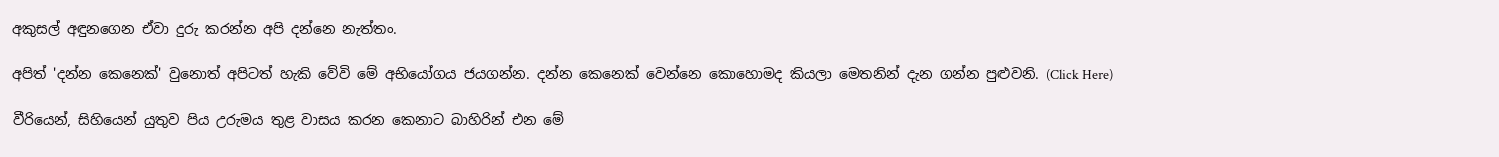අකුසල් අඳුනගෙන ඒවා දුරු කරන්න අපි දන්නෙ නැත්තං.

අපිත් 'දන්න කෙනෙක්' වුනොත් අපිටත් හැකි වේවි මේ අභියෝගය ජයගන්න. දන්න කෙනෙක් වෙන්නෙ කොහොමද කියලා මෙතනින් දැන ගන්න පුළුවනි. (Click Here)

වීරියෙන්, සිහියෙන් යුතුව පිය උරුමය තුළ වාසය කරන කෙනාට බාහිරින් එන මේ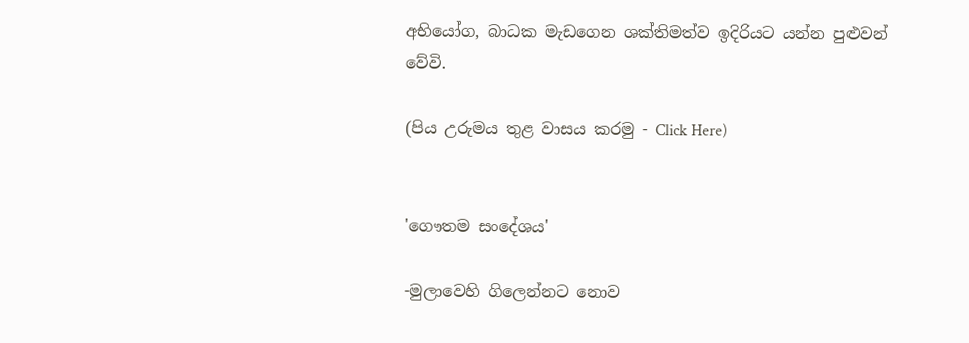අභියෝග, බාධක මැඩගෙන ශක්තිමත්ව ඉදිරියට යන්න පුළුවන් වේවි.

(පිය උරුමය තුළ වාසය කරමු - Click Here)


'ගෞතම සංදේශය'

-මුලාවෙහි ගිලෙන්නට නොව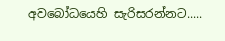අවබෝධයෙහි සැරිසරන්නට.....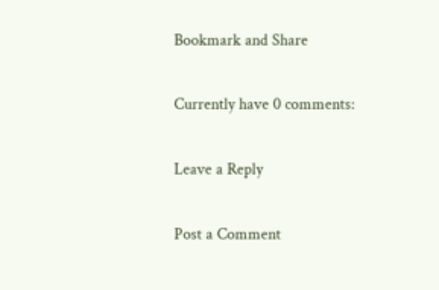Bookmark and Share

Currently have 0 comments:

Leave a Reply

Post a Comment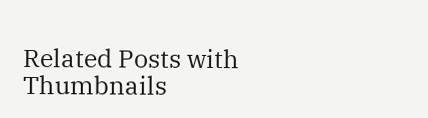Related Posts with Thumbnails